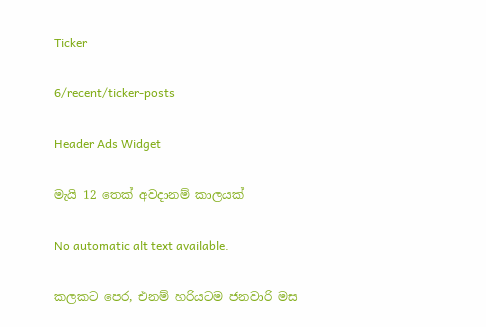Ticker

6/recent/ticker-posts

Header Ads Widget

මැයි 12 තෙක් අවදානම් කාලයක්

No automatic alt text available.

කලකට පෙර, එනම් හරියටම ජනවාරි මස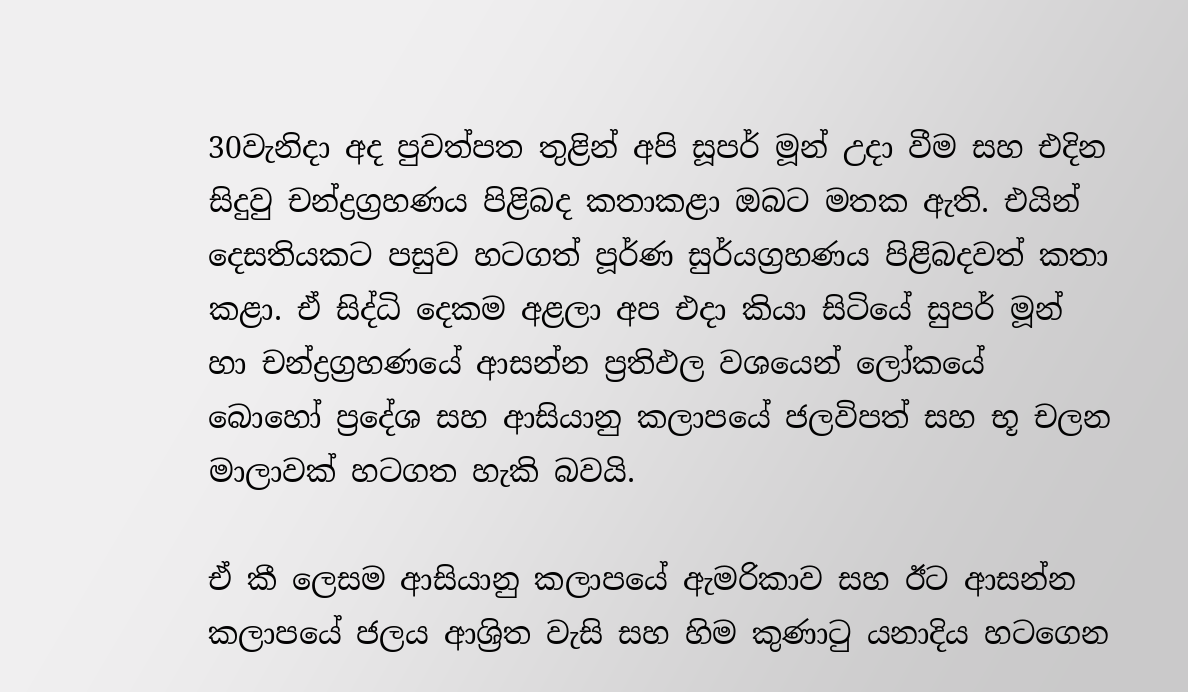30වැනිදා අද පුවත්පත තුළින් අපි සූපර් මූන් උදා වීම සහ එදින සිදුවු චන්ද්‍රග්‍රහණය පිළිබද කතාකළා ඔබට මතක ඇති. එයින් දෙසතියකට පසුව හටගත් පූර්ණ සුර්යග්‍රහණය පිළිබදවත් කතා කළා. ඒ සිද්ධි දෙකම අළලා අප එදා කියා සිටියේ සුපර් මූන් හා චන්ද්‍රග්‍රහණයේ ආසන්න ප්‍රතිඵල වශයෙන් ලෝකයේ බොහෝ ප්‍රදේශ සහ ආසියානු කලාපයේ ජලවිපත් සහ භූ චලන මාලාවක් හටගත හැකි බවයි.

ඒ කී ලෙසම ආසියානු කලාපයේ ඇමරිකාව සහ ඊට ආසන්න කලාපයේ ජලය ආශ්‍රිත වැසි සහ හිම කුණාටු යනාදිය හටගෙන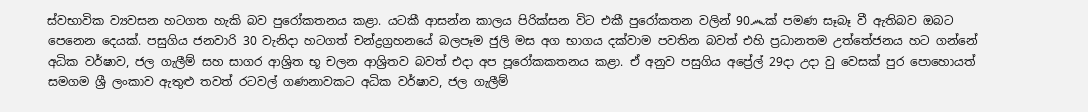ස්වභාවික ව්‍යවසන හටගත හැකි බව පුරෝකතනය කළා. යටකී ආසන්න කාලය පිරික්සන විට එකී පුරෝකතන වලින් 90෴ක් පමණ සෑබෑ වී ඇතිබව ඔබට පෙනෙන දෙයක්. පසුගිය ජනවාරි 30 වැනිදා හටගත් චන්ද්‍රග්‍රහනයේ බලපෑම ජුලි මස අග භාගය දක්වාම පවතින බවත් එහි ප්‍රධානතම උත්තේජනය හට ගන්නේ අධික වර්ෂාව, ජල ගැලීම් සහ සාගර ආශ්‍රිත භූ චලන ආශ්‍රිතව බවත් එදා අප පූරෝකකතනය කළා. ඒ අනුව පසුගිය අප්‍රේල් 29දා උදා වු වෙසක් පුර පොහොයත් සමගම ශ්‍රී ලංකාව ඇතුළු තවත් රටවල් ගණනාවකට අධික වර්ෂාව, ජල ගැලීම්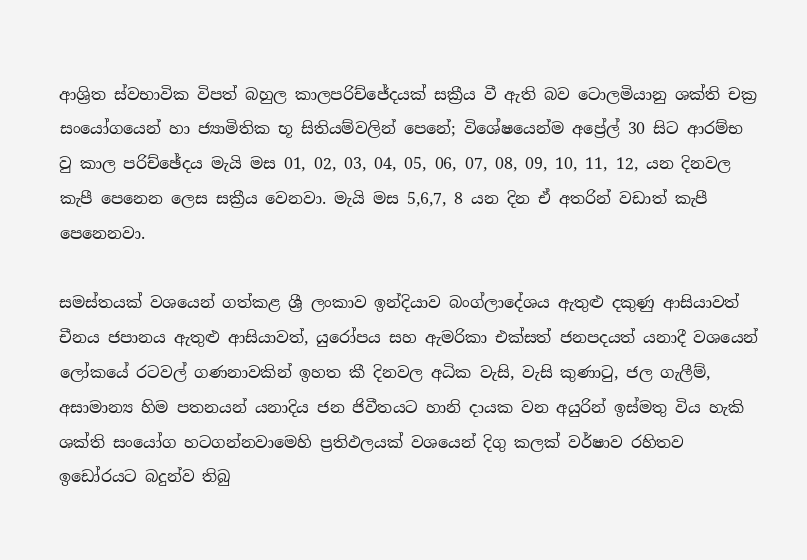ආශ්‍රිත ස්වභාවික විපත් බහුල කාලපරිච්ජේදයක් සක්‍රීය වී ඇති බව ටොලමියානු ශක්ති චක්‍ර සංයෝගයෙන් හා ජ්‍යාමිතික භූ සිතියම්වලින් පෙනේ; විශේෂයෙන්ම අප්‍රේල් 30 සිට ආරම්භ වු කාල පරිච්ඡේදය මැයි මස 01, 02, 03, 04, 05, 06, 07, 08, 09, 10, 11, 12, යන දිනවල කැපී පෙනෙන ලෙස සක්‍රීය වෙනවා. මැයි මස 5,6,7, 8 යන දින ඒ අතරින් වඩාත් කැපී පෙනෙනවා.

සමස්තයක් වශයෙන් ගත්කළ ශ්‍රී ලංකාව ඉන්දියාව බංග්ලාදේශය ඇතුළු දකුණු ආසියාවත් චීනය ජපානය ඇතුළු ආසියාවත්, යුරෝපය සහ ඇමරිකා එක්සත් ජනපදයත් යනාදී වශයෙන් ලෝකයේ රටවල් ගණනාවකින් ඉහත කී දිනවල අධික වැසි, වැසි කුණාටු, ජල ගැලීම්, අසාමාන්‍ය හිම පතනයන් යනාදිය ජන ජිවීතයට හානි දායක වන අයුරින් ඉස්මතු විය හැකි ශක්ති සංයෝග හටගන්නවාමෙහි ප්‍රතිඵලයක් වශයෙන් දිගු කලක් වර්ෂාව රහිතව ඉඩෝරයට බදුන්ව තිබු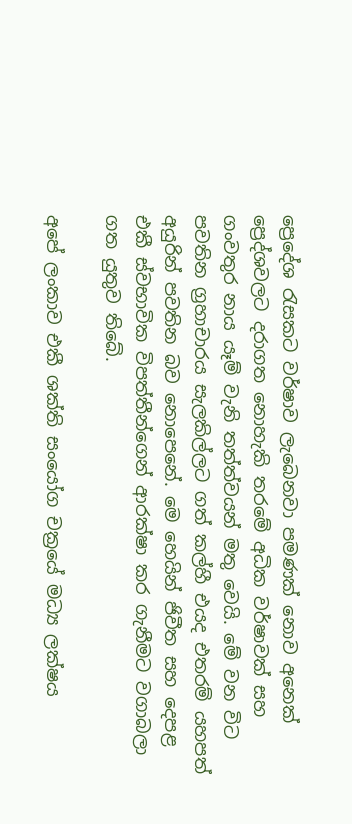ප්‍රෙදේශ රැසකට වර්ෂාව ලැබෙනවා පමණක් නොව අනෙක් ප්‍රෙද්ශවලට දරාගත නොහැකි තරමේ අධික වර්ෂාවක් සහ ගංවතුර නාය යෑම් වැනි තත්ත්වයන් මතු වෙයි. මේ වන විට පවතින ග්‍රහාචාරය සැලකිල්ලට ගත් කල්හී එයද එතරම් යහපත් අයුරින් පවතින බව නොපෙනේ. මෙ හෙයින් ජිවීත සහ දෙපළ එකී ස්වභාවික විපත්තීන්ගෙන් ආරක්ෂා කර ගැනීමට වගාබලා ගත යුතුව තිබේ.

අපේ ලංකාව එකී ශක්ති සංයෝග චක්‍රයේ මධ්‍ය ලක්ෂය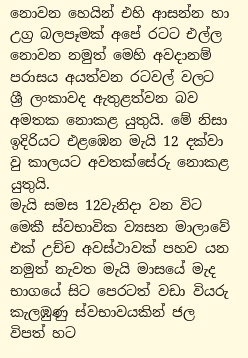නොවන හෙයින් එහි ආසන්න හා උග්‍ර බලපෑමක් අපේ රටට එල්ල නොවන නමුත් මෙහි අවදානම් පරාසය අයත්වන රටවල් වලට ශ්‍රී ලංකාවද ඇතුළත්වන බව අමතක නොකළ යුතුයි. මේ නිසා ඉදිරියට එළඹෙන මැයි 12 දක්වා වු කාලයට අවතක්සේරු නොකළ යුතුයි.
මැයි සමස 12වැනිදා වන විට මෙකී ස්වභාවික ව්‍යසන මාලාවේ එක් උච්ච අවස්ථාවක් පහව යන නමුත් නැවත මැයි මාසයේ මැද භාගයේ සිට පෙරටත් වඩා වියරු කැලඹුණු ස්වභාවයකින් ජල විපත් හට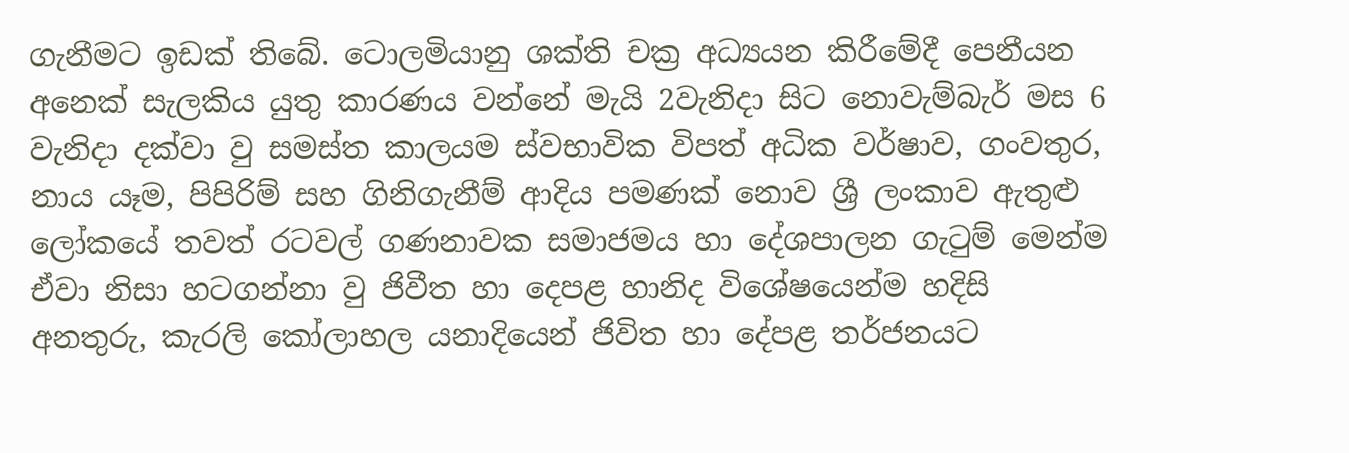ගැනීමට ඉඩක් තිබේ. ටොලමියානු ශක්ති චක්‍ර අධ්‍යයන කිරීමේදී පෙනීයන අනෙක් සැලකිය යුතු කාරණය වන්නේ මැයි 2වැනිදා සිට නොවැම්බැර් මස 6 වැනිදා දක්වා වු සමස්ත කාලයම ස්වභාවික විපත් අධික වර්ෂාව, ගංවතුර, නාය යෑම, පිපිරිම් සහ ගිනිගැනීම් ආදිය පමණක් නොව ශ්‍රී ලංකාව ඇතුළු ලෝකයේ තවත් රටවල් ගණනාවක සමාජමය හා දේශපාලන ගැටුම් මෙන්ම ඒවා නිසා හටගන්නා වු ජිවීත හා දෙපළ හානිද විශේෂයෙන්ම හදිසි අනතුරු, කැරලි කෝලාහල යනාදියෙන් ජිවිත හා දේපළ තර්ජනයට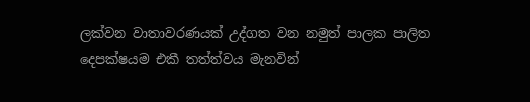ලක්වන වාතාවරණයක් උද්ගත වන නමුත් පාලක පාලිත දෙපක්ෂයම එකී තත්ත්වය මැනවින්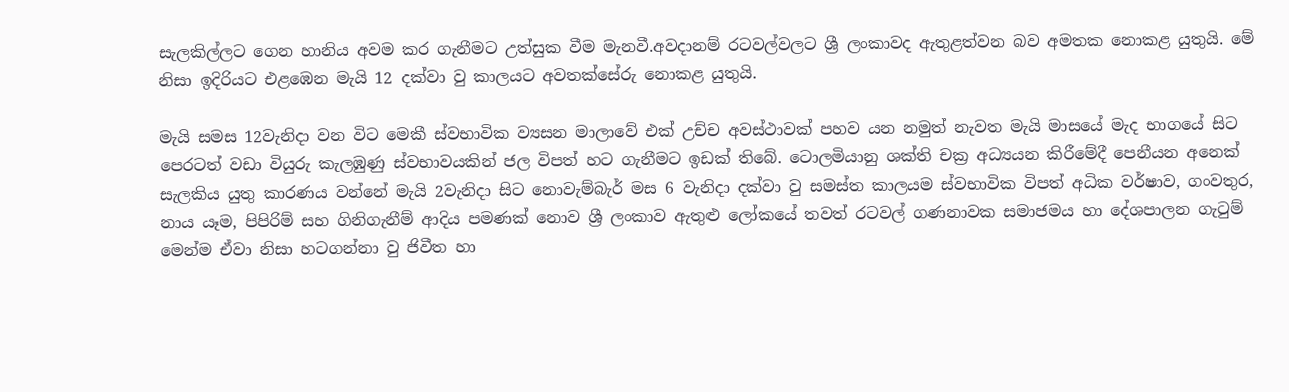සැලකිල්ලට ගෙන හානිය අවම කර ගැනීමට උත්සුක වීම මැනවී.අවදානම් රටවල්වලට ශ්‍රී ලංකාවද ඇතුළත්වන බව අමතක නොකළ යුතුයි. මේ නිසා ඉදිරියට එළඹෙන මැයි 12 දක්වා වු කාලයට අවතක්සේරු නොකළ යුතුයි.

මැයි සමස 12වැනිදා වන විට මෙකී ස්වභාවික ව්‍යසන මාලාවේ එක් උච්ච අවස්ථාවක් පහව යන නමුත් නැවත මැයි මාසයේ මැද භාගයේ සිට පෙරටත් වඩා වියුරු කැලඹුණු ස්වභාවයකින් ජල විපත් හට ගැනීමට ඉඩක් තිබේ. ටොලමියානු ශක්ති චක්‍ර අධ්‍යයන කිරීමේදී පෙනීයන අනෙක් සැලකිය යුතු කාරණය වන්නේ මැයි 2වැනිදා සිට නොවැම්බැර් මස 6 වැනිදා දක්වා වු සමස්ත කාලයම ස්වභාවික විපත් අධික වර්ෂාව, ගංවතුර, නාය යෑම, පිපිරිම් සහ ගිනිගැනීම් ආදිය පමණක් නොව ශ්‍රී ලංකාව ඇතුළු ලෝකයේ තවත් රටවල් ගණනාවක සමාජමය හා දේශපාලන ගැටුම් මෙන්ම ඒවා නිසා හටගන්නා වු ජිවීත හා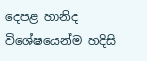දෙපළ හානිද විශේෂයෙන්ම හදිසි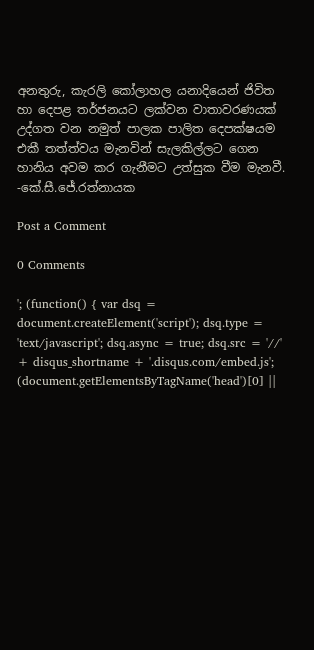අනතුරු, කැරලි කෝලාහල යනාදියෙන් ජිවිත හා දෙපළ තර්ජනයට ලක්වන වාතාවරණයක් උද්ගත වන නමුත් පාලක පාලිත දෙපක්ෂයම එකී තත්ත්වය මැනවින් සැලකිල්ලට ගෙන හානිය අවම කර ගැනීමට උත්සුක වීම මැනවී.
-කේ.සී.ජේ.රත්නායක

Post a Comment

0 Comments

'; (function() { var dsq = document.createElement('script'); dsq.type = 'text/javascript'; dsq.async = true; dsq.src = '//' + disqus_shortname + '.disqus.com/embed.js'; (document.getElementsByTagName('head')[0] ||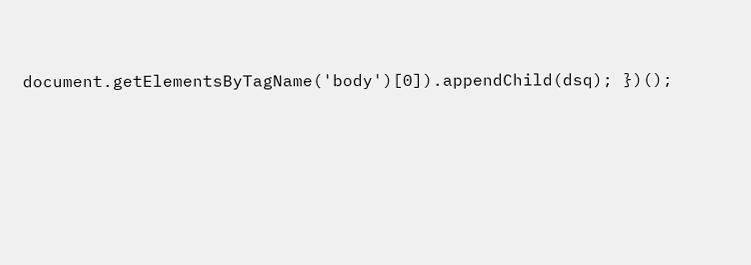document.getElementsByTagName('body')[0]).appendChild(dsq); })();